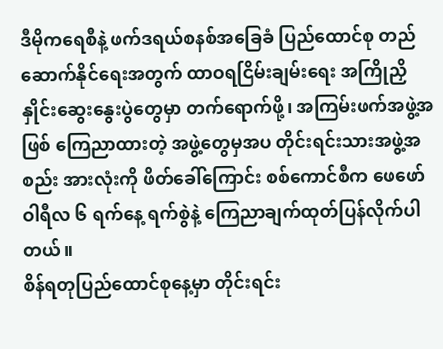ဒီမိုကရေစီနဲ့ ဖက်ဒရယ်စနစ်အခြေခံ ပြည်ထောင်စု တည်ဆောက်နိုင်ရေးအတွက် ထာဝရငြိမ်းချမ်းရေး အကြိုညှိနှိုင်းဆွေးနွေးပွဲတွေမှာ တက်ရောက်ဖို့၊ အကြမ်းဖက်အဖွဲ့အဖြစ် ကြေညာထားတဲ့ အဖွဲ့တွေမှအပ တိုင်းရင်းသားအဖွဲ့အစည်း အားလုံးကို ဖိတ်ခေါ်ကြောင်း စစ်ကောင်စီက ဖေဖော်ဝါရီလ ၆ ရက်နေ့ ရက်စွဲနဲ့ ကြေညာချက်ထုတ်ပြန်လိုက်ပါတယ်။
စိန်ရတုပြည်ထောင်စုနေ့မှာ တိုင်းရင်း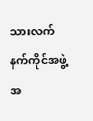သားလက်နက်ကိုင်အဖွဲ့အ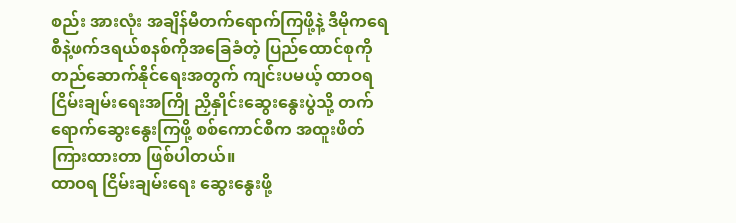စည်း အားလုံး အချိန်မီတက်ရောက်ကြဖို့နဲ့ ဒီမိုကရေစီနဲ့ဖက်ဒရယ်စနစ်ကိုအခြေခံတဲ့ ပြည်ထောင်စုကို တည်ဆောက်နိုင်ရေးအတွက် ကျင်းပမယ့် ထာဝရငြိမ်းချမ်းရေးအကြို ညှိနှိုင်းဆွေးနွေးပွဲသို့ တက်ရောက်ဆွေးနွေးကြဖို့ စစ်ကောင်စီက အထူးဖိတ်ကြားထားတာ ဖြစ်ပါတယ်။
ထာဝရ ငြိမ်းချမ်းရေး ဆွေးနွေးဖို့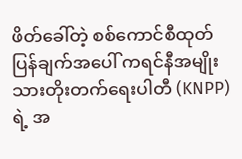ဖိတ်ခေါ်တဲ့ စစ်ကောင်စီထုတ်ပြန်ချက်အပေါ် ကရင်နီအမျိုးသားတိုးတက်ရေးပါတီ (KNPP) ရဲ့ အ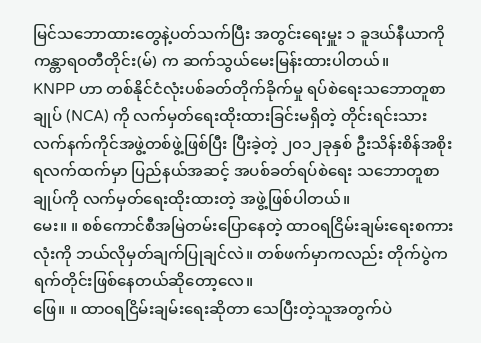မြင်သဘောထားတွေနဲ့ပတ်သက်ပြီး အတွင်းရေးမှူး ၁ ခူဒယ်နီယာကို ကန္တာရဝတီတိုင်း(မ်) က ဆက်သွယ်မေးမြန်းထားပါတယ်။
KNPP ဟာ တစ်နိုင်ငံလုံးပစ်ခတ်တိုက်ခိုက်မှု ရပ်စဲရေးသဘောတူစာချုပ် (NCA) ကို လက်မှတ်ရေးထိုးထားခြင်းမရှိတဲ့ တိုင်းရင်းသား လက်နက်ကိုင်အဖွဲ့တစ်ဖွဲ့ဖြစ်ပြီး ပြီးခဲ့တဲ့ ၂၀၁၂ခုနှစ် ဦးသိန်းစိန်အစိုးရလက်ထက်မှာ ပြည်နယ်အဆင့် အပစ်ခတ်ရပ်စဲရေး သဘောတူစာချုပ်ကို လက်မှတ်ရေးထိုးထားတဲ့ အဖွဲ့ဖြစ်ပါတယ်။
မေး။ ။ စစ်ကောင်စီအမြဲတမ်းပြောနေတဲ့ ထာဝရငြိမ်းချမ်းရေးစကားလုံးကို ဘယ်လိုမှတ်ချက်ပြုချင်လဲ။ တစ်ဖက်မှာကလည်း တိုက်ပွဲက ရက်တိုင်းဖြစ်နေတယ်ဆိုတော့လေ။
ဖြေ။ ။ ထာဝရငြိမ်းချမ်းရေးဆိုတာ သေပြီးတဲ့သူအတွက်ပဲ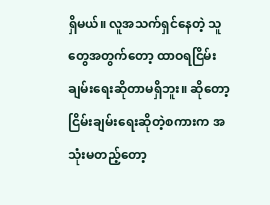ရှိမယ်။ လူအသက်ရှင်နေတဲ့ သူတွေအတွက်တော့ ထာဝရငြိမ်းချမ်းရေးဆိုတာမရှိဘူး။ ဆိုတော့ ငြိမ်းချမ်းရေးဆိုတဲ့စကားက အသုံးမတည့်တော့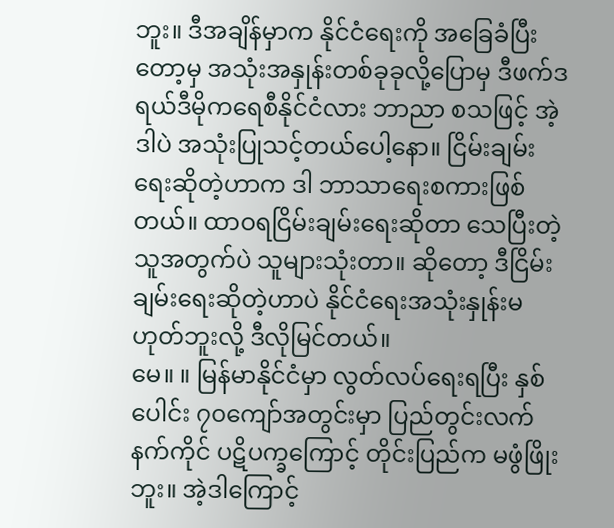ဘူး။ ဒီအချိန်မှာက နိုင်ငံရေးကို အခြေခံပြီးတော့မှ အသုံးအနှုန်းတစ်ခုခုလို့ပြောမှ ဒီဖက်ဒရယ်ဒီမိုကရေစီနိုင်ငံလား ဘာညာ စသဖြင့် အဲ့ဒါပဲ အသုံးပြုသင့်တယ်ပေါ့နော။ ငြိမ်းချမ်းရေးဆိုတဲ့ဟာက ဒါ ဘာသာရေးစကားဖြစ်တယ်။ ထာဝရငြိမ်းချမ်းရေးဆိုတာ သေပြီးတဲ့သူအတွက်ပဲ သူများသုံးတာ။ ဆိုတော့ ဒီငြိမ်းချမ်းရေးဆိုတဲ့ဟာပဲ နိုင်ငံရေးအသုံးနှုန်းမဟုတ်ဘူးလို့ ဒီလိုမြင်တယ်။
မေ။ ။ မြန်မာနိုင်ငံမှာ လွတ်လပ်ရေးရပြီး နှစ်ပေါင်း ၇၀ကျော်အတွင်းမှာ ပြည်တွင်းလက်နက်ကိုင် ပဋိပက္ခကြောင့် တိုင်းပြည်က မဖွံဖြိုးဘူး။ အဲ့ဒါကြောင့်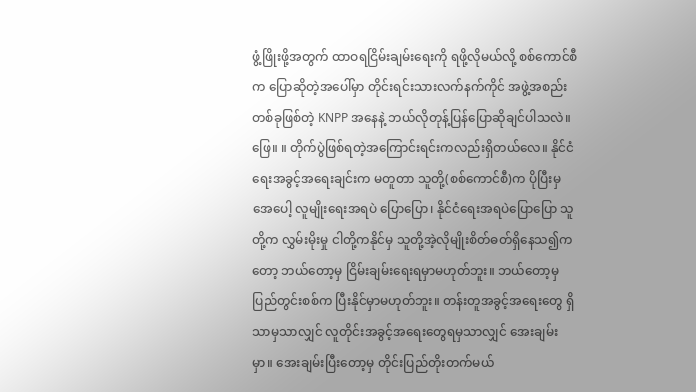ဖွံ့ဖြိုးဖို့အတွက် ထာဝရငြိမ်းချမ်းရေးကို ရဖို့လိုမယ်လို့ စစ်ကောင်စီက ပြောဆိုတဲ့အပေါ်မှာ တိုင်းရင်းသားလက်နက်ကိုင် အဖွဲ့အစည်းတစ်ခုဖြစ်တဲ့ KNPP အနေနဲ့ ဘယ်လိုတုန့်ပြန်ပြောဆိုချင်ပါသလဲ။
ဖြေ။ ။ တိုက်ပွဲဖြစ်ရတဲ့အကြောင်းရင်းကလည်းရှိတယ်လေ။ နိုင်ငံရေးအခွင့်အရေးချင်းက မတူတာ သူတို့(စစ်ကောင်စီ)က ပိုပြီးမှ အေပေါ့ လူမျိုးရေးအရပဲ ပြောပြော၊ နိုင်ငံရေးအရပဲပြောပြော သူတို့က လွှမ်းမိုးမှု ငါတို့ကနိုင်မှ သူတို့အဲ့လိုမျိုးစိတ်ဓတ်ရှိနေသ၍ကတော့ ဘယ်တော့မှ ငြိမ်းချမ်းရေးရမှာမဟုတ်ဘူး။ ဘယ်တော့မှ ပြည်တွင်းစစ်က ပြီးနိုင်မှာမဟုတ်ဘူး။ တန်းတူအခွင့်အရေးတွေ ရှိသာမှသာလျှင် လူတိုင်းအခွင့်အရေးတွေရမှသာလျှင် အေးချမ်းမှာ။ အေးချမ်းပြီးတော့မှ တိုင်းပြည်တိုးတက်မယ်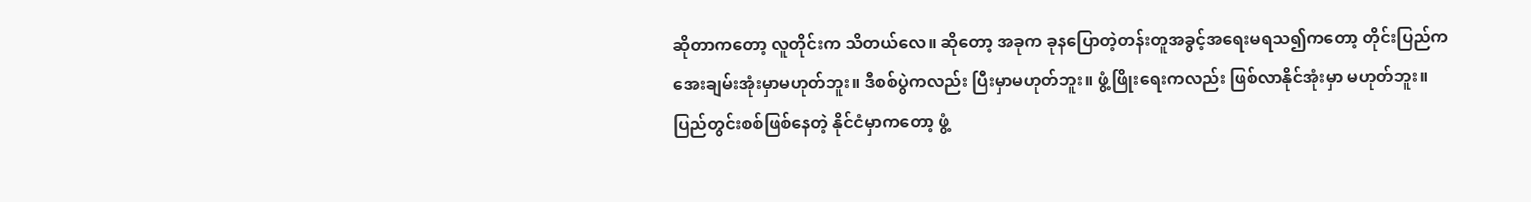ဆိုတာကတော့ လူတိုင်းက သိတယ်လေ။ ဆိုတော့ အခုက ခုနပြောတဲ့တန်းတူအခွင့်အရေးမရသ၍ကတော့ တိုင်းပြည်က အေးချမ်းအုံးမှာမဟုတ်ဘူး။ ဒီစစ်ပွဲကလည်း ပြီးမှာမဟုတ်ဘူး။ ဖွံ့ဖြိုးရေးကလည်း ဖြစ်လာနိုင်အုံးမှာ မဟုတ်ဘူး။ ပြည်တွင်းစစ်ဖြစ်နေတဲ့ နိုင်ငံမှာကတော့ ဖွံ့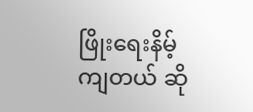ဖြိုးရေးနိမ့်ကျတယ် ဆို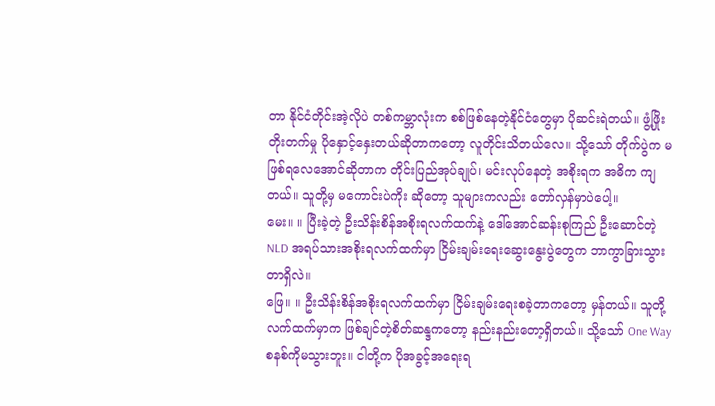တာ နိုင်ငံတိုင်းအဲ့လိုပဲ တစ်ကမ္ဘာလုံးက စစ်ဖြစ်နေတဲ့နိုင်ငံတွေမှာ ပိုဆင်းရဲတယ်။ ဖွံ့ဖြိုးတိုးတက်မှု ပိုနှောင့်နှေးတယ်ဆိုတာကတော့ လူတိုင်းသိတယ်လေ။ သို့သော် တိုက်ပွဲက မဖြစ်ရလေအောင်ဆိုတာက တိုင်းပြည်အုပ်ချုပ်၊ မင်းလုပ်နေတဲ့ အစိုးရက အဓိက ကျတယ်။ သူတို့မှ မကောင်းပဲကိုး ဆိုတော့ သူများကလည်း တော်လှန်မှာပဲပေါ့။
မေး။ ။ ပြီးခဲ့တဲ့ ဦးသိန်းစိန်အစိုးရလက်ထက်နဲ့ ဒေါ်အောင်ဆန်းစုကြည် ဦးဆောင်တဲ့ NLD အရပ်သားအစိုးရလက်ထက်မှာ ငြိမ်းချမ်းရေးဆွေးနွေးပွဲတွေက ဘာကွာခြားသွားတာရှိလဲ။
ဖြေ။ ။ ဦးသိန်းစိန်အစိုးရလက်ထက်မှာ ငြိမ်းချမ်းရေးစခဲ့တာကတော့ မှန်တယ်။ သူတို့လက်ထက်မှာက ဖြစ်ချင်တဲ့စိတ်ဆန္ဒကတော့ နည်းနည်းတော့ရှိတယ်။ သို့သော် One Way စနစ်ကိုမသွားဘူး။ ငါတို့က ပိုအခွင့်အရေးရ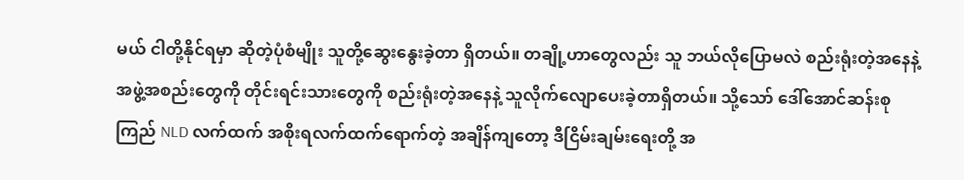မယ် ငါတို့နိုင်ရမှာ ဆိုတဲ့ပုံစံမျိုး သူတို့ဆွေးနွေးခဲ့တာ ရှိတယ်။ တချို့ဟာတွေလည်း သူ ဘယ်လိုပြောမလဲ စည်းရုံးတဲ့အနေနဲ့ အဖွဲ့အစည်းတွေကို တိုင်းရင်းသားတွေကို စည်းရုံးတဲ့အနေနဲ့ သူလိုက်လျောပေးခဲ့တာရှိတယ်။ သို့သော် ဒေါ်အောင်ဆန်းစုကြည် NLD လက်ထက် အစိုးရလက်ထက်ရောက်တဲ့ အချိန်ကျတော့ ဒီငြိမ်းချမ်းရေးတို့ အ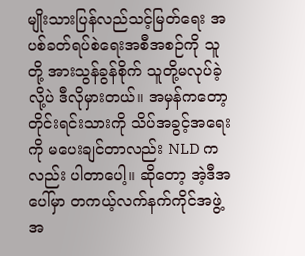မျိုးသားပြန်လည်သင့်မြတ်ရေး အပစ်ခတ်ရပ်စဲရေးအစီအစဉ်ကို သူတို့ အားသွန်ခွန်စိုက် သူတို့မလုပ်ခဲ့လို့ပဲ ဒီလိုမှားတယ်။ အမှန်ကတော့ တိုင်းရင်းသားကို သိပ်အခွင့်အရေးကို မပေးချင်တာလည်း NLD ကလည်း ပါတာပေါ့။ ဆိုတော့ အဲ့ဒီအပေါ်မှာ တကယ့်လက်နက်ကိုင်အဖွဲ့အ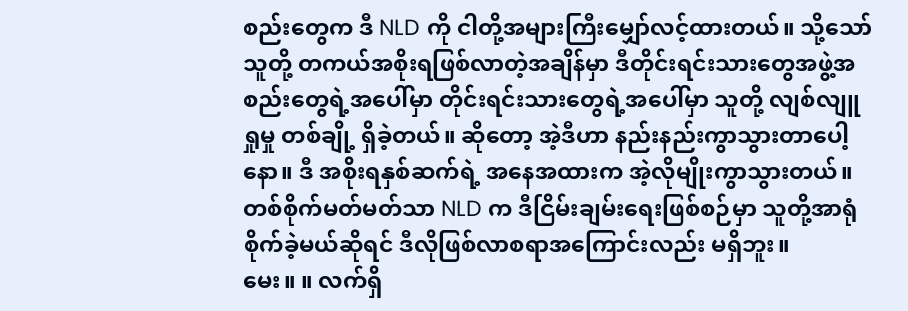စည်းတွေက ဒီ NLD ကို ငါတို့အများကြီးမျှော်လင့်ထားတယ်။ သို့သော် သူတို့ တကယ်အစိုးရဖြစ်လာတဲ့အချိန်မှာ ဒီတိုင်းရင်းသားတွေအဖွဲ့အစည်းတွေရဲ့အပေါ်မှာ တိုင်းရင်းသားတွေရဲ့အပေါ်မှာ သူတို့ လျစ်လျူရှုမှု တစ်ချို့ ရှိခဲ့တယ်။ ဆိုတော့ အဲ့ဒီဟာ နည်းနည်းကွာသွားတာပေါ့နော။ ဒီ အစိုးရနှစ်ဆက်ရဲ့ အနေအထားက အဲ့လိုမျိုးကွာသွားတယ်။ တစ်စိုက်မတ်မတ်သာ NLD က ဒီငြိမ်းချမ်းရေးဖြစ်စဉ်မှာ သူတို့အာရုံစိုက်ခဲ့မယ်ဆိုရင် ဒီလိုဖြစ်လာစရာအကြောင်းလည်း မရှိဘူး။
မေး။ ။ လက်ရှိ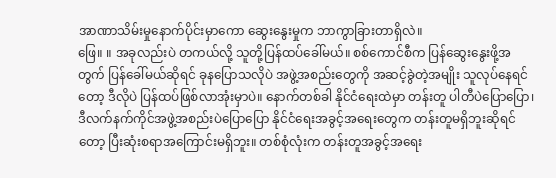အာဏာသိမ်းမှုနောက်ပိုင်းမှာကော ဆွေးနွေးမှုက ဘာကွာခြားတာရှိလဲ။
ဖြေ။ ။ အခုလည်းပဲ တကယ်လို့ သူတို့ပြန်ထပ်ခေါ်မယ်။ စစ်ကောင်စီက ပြန်ဆွေးနွေးဖို့အတွက် ပြန်ခေါ်မယ်ဆိုရင် ခုနပြောသလိုပဲ အဖွဲ့အစည်းတွေကို အဆင့်ခွဲတဲ့အမျိုး သူလုပ်နေရင်တော့ ဒီလိုပဲ ပြန်ထပ်ဖြစ်လာအုံးမှာပဲ။ နောက်တစ်ခါ နိုင်ငံရေးထဲမှာ တန်းတူ ပါတီပဲပြောပြော၊ ဒီလက်နက်ကိုင်အဖွဲ့အစည်းပဲပြောပြော နိုင်ငံရေးအခွင့်အရေးတွေက တန်းတူမရှိဘူးဆိုရင်တော့ ပြီးဆုံးစရာအကြောင်းမရှိဘူး။ တစ်စုံလုံးက တန်းတူအခွင့်အရေး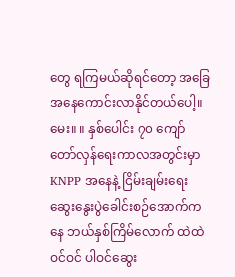တွေ ရကြမယ်ဆိုရင်တော့ အခြေအနေကောင်းလာနိုင်တယ်ပေါ့။
မေး။ ။ နှစ်ပေါင်း ၇၀ ကျော်တော်လှန်ရေးကာလအတွင်းမှာ KNPP အနေနဲ့ ငြိမ်းချမ်းရေးဆွေးနွေးပွဲခေါင်းစဉ်အောက်ကနေ ဘယ်နှစ်ကြိမ်လောက် ထဲထဲဝင်ဝင် ပါဝင်ဆွေး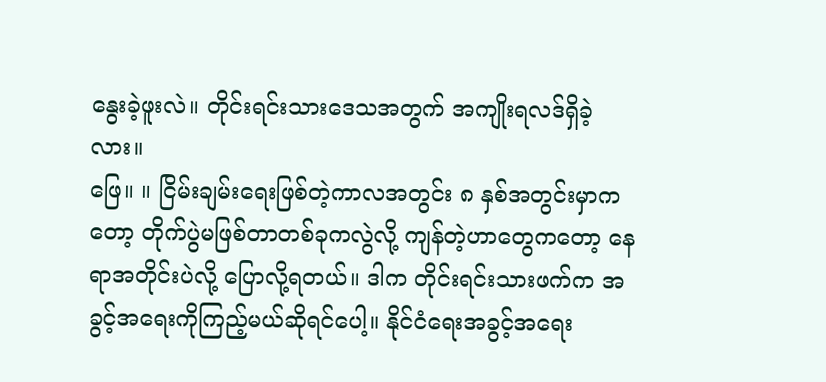နွေးခဲ့ဖူးလဲ။ တိုင်းရင်းသားဒေသအတွက် အကျိုးရလဒ်ရှိခဲ့လား။
ဖြေ။ ။ ငြိမ်းချမ်းရေးဖြစ်တဲ့ကာလအတွင်း ၈ နှစ်အတွင်းမှာကတော့ တိုက်ပွဲမဖြစ်တာတစ်ခုကလွဲလို့ ကျန်တဲ့ဟာတွေကတော့ နေရာအတိုင်းပဲလို့ ပြောလို့ရတယ်။ ဒါက တိုင်းရင်းသားဖက်က အခွင့်အရေးကိုကြည့်မယ်ဆိုရင်ပေါ့။ နိုင်ငံရေးအခွင့်အရေး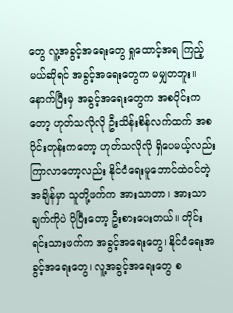တွေ လူ့အခွင့်အရေးတွေ ရှုထောင့်အရ ကြည့်မယ်ဆိုရင် အခွင့်အရေးတွေက မမျှတဘူး။ နောက်ပြီးမှ အခွင့်အရေးတွေက အစပိုင်းကတော့ ဟုတ်သလိုလို ဦးသိန်းစိန်လက်ထက် အစပိုင်းတုန်းကတော့ ဟုတ်သလိုလို ရှိပေမယ့်လည်း ကြာလာတော့လည်း နိုင်ငံရေးမူဘောင်ထဲဝင်တဲ့အချိန်မှာ သူတို့ဖက်က အားသာတာ၊ အားသာချက်ကိုပဲ ပိုပြီးတော့ ဦးစားပေးတယ်။ တိုင်းရင်းသားဖက်က အခွင့်အရေးတွေ၊ နိုင်ငံရေးအခွင့်အရေးတွေ၊ လူ့အခွင့်အရေးတွေ စ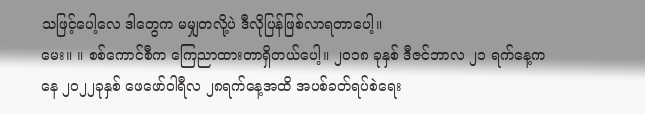သဖြင့်ပေါ့လေ ဒါတွေက မမျှတလို့ပဲ ဒီလိုပြန်ဖြစ်လာရတာပေါ့။
မေး။ ။ စစ်ကောင်စီက ကြေညာထားတာရှိတယ်ပေါ့။ ၂၀၁၈ ခုနှစ် ဒီဇင်ဘာလ ၂၁ ရက်နေ့ကနေ ၂၀၂၂ခုနှစ် ဖေဖော်ဝါရီလ ၂၈ရက်နေ့အထိ အပစ်ခတ်ရပ်စဲရေး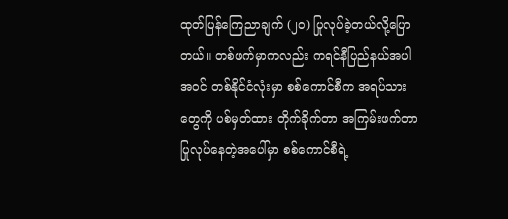ထုတ်ပြန်ကြေညာချက် (၂၀) ပြုလုပ်ခဲ့တယ်လို့ပြောတယ်။ တစ်ဖက်မှာကလည်း ကရင်နီပြည်နယ်အပါအဝင် တစ်နိုင်ငံလုံးမှာ စစ်ကောင်စီက အရပ်သားတွေကို ပစ်မှတ်ထား တိုက်ခိုက်တာ အကြမ်းဖက်တာ ပြုလုပ်နေတဲ့အပေါ်မှာ စစ်ကောင်စီရဲ့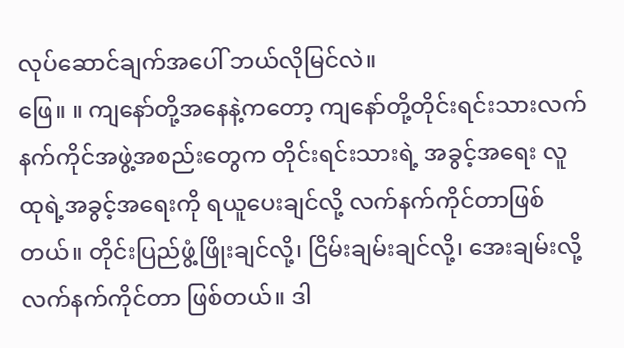လုပ်ဆောင်ချက်အပေါ် ဘယ်လိုမြင်လဲ။
ဖြေ။ ။ ကျနော်တို့အနေနဲ့ကတော့ ကျနော်တို့တိုင်းရင်းသားလက်နက်ကိုင်အဖွဲ့အစည်းတွေက တိုင်းရင်းသားရဲ့ အခွင့်အရေး လူထုရဲ့အခွင့်အရေးကို ရယူပေးချင်လို့ လက်နက်ကိုင်တာဖြစ်တယ်။ တိုင်းပြည်ဖွံ့ဖြိုးချင်လို့၊ ငြိမ်းချမ်းချင်လို့၊ အေးချမ်းလို့ လက်နက်ကိုင်တာ ဖြစ်တယ်။ ဒါ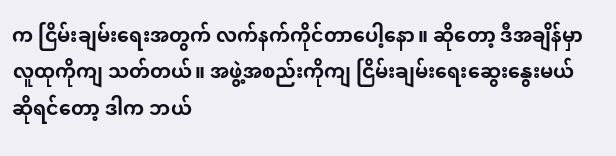က ငြိမ်းချမ်းရေးအတွက် လက်နက်ကိုင်တာပေါ့နော။ ဆိုတော့ ဒီအချိန်မှာ လူထုကိုကျ သတ်တယ်။ အဖွဲ့အစည်းကိုကျ ငြိမ်းချမ်းရေးဆွေးနွေးမယ်ဆိုရင်တော့ ဒါက ဘယ်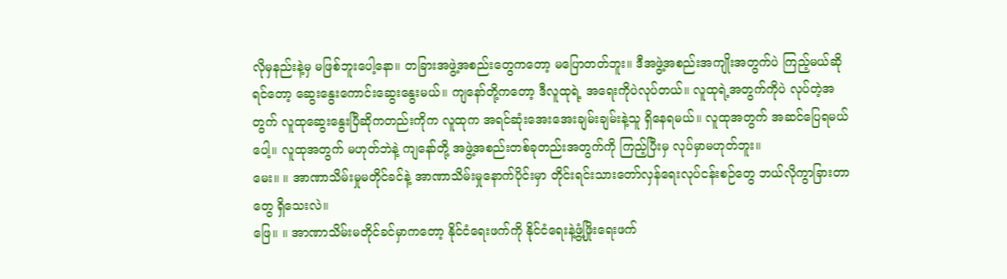လိုမှနည်းနဲ့မှ မဖြစ်ဘူးပေါ့နော။ တခြားအဖွဲ့အစည်းတွေကတော့ မပြောတတ်ဘူး။ ဒီအဖွဲ့အစည်းအကျိုးအတွက်ပဲ ကြည့်မယ်ဆိုရင်တော့ ဆွေးနွေးကောင်းဆွေးနွေးမယ်။ ကျနော်တို့ကတော့ ဒီလူထုရဲ့ အရေးကိုပဲလုပ်တယ်။ လူထုရဲ့အတွက်ကိုပဲ လုပ်တဲ့အတွက် လူထုဆွေးနွေးပြီဆိုကတည်းကိုက လူထုက အရင်ဆုံးအေးအေးချမ်းချမ်းနဲ့သူ ရှိနေရမယ်။ လူထုအတွက် အဆင်ပြေရမယ်ပေါ့။ လူထုအတွက် မဟုတ်ဘဲနဲ့ ကျနော်တို့ အဖွဲ့အစည်းတစ်ခုတည်းအတွက်ကို ကြည့်ပြီးမှ လုပ်မှာမဟုတ်ဘူး။
မေး။ ။ အာဏာသိမ်းမှုမတိုင်ခင်နဲ့ အာဏာသိမ်းမှုနောက်ပိုင်းမှာ တိုင်းရင်းသားတော်လှန်ရေးလုပ်ငန်းစဉ်တွေ ဘယ်လိုကွာခြားတာတွေ ရှိသေးလဲ။
ဖြေ။ ။ အာဏာသိမ်းမတိုင်ခင်မှာကတော့ နိုင်ငံရေးဖက်ကို နိုင်ငံရေးနဲ့ဖွံ့ဖြိုးရေးဖက်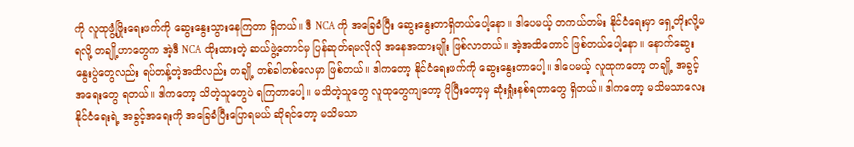ကို လူထုဖွံ့ဖြိုးရေးဖက်ကို ဆွေးနွေးသွားနေကြတာ ရှိတယ်။ ဒီ NCA ကို အခြေခံပြီး ဆွေးနွေးတာရှိတယ်ပေါ့နော။ ဒါပေမယ့် တကယ်တမ်း နိုင်ငံရေးမှာ ရှေ့တိုးလို့မရလို့ တချို့ဟာတွေက အဲ့ဒီ NCA ထိုးထားတဲ့ ဆယ်ဖွဲ့တောင်မှ ပြန်ဆုတ်ရမလိုလို အနေအထားမျိုး ဖြစ်လာတယ်။ အဲ့အထိတောင် ဖြစ်တယ်ပေါ့နော။ နောက်ဆွေးနွေးပွဲတွေလည်း ရပ်တန့်တဲ့အထိလည်း တချို့ တစ်ခါတစ်လေမှာ ဖြစ်တယ်။ ဒါကတော့ နိုင်ငံရေးဖက်ကို ဆွေးနွေးတာပေါ့။ ဒါပေမယ့် လူထုကတော့ တချို့ အခွင့်အရေးတွေ ရတယ်။ ဒါကတော့ သိတဲ့သူတွေပဲ ရကြတာပေါ့။ မသိတဲ့သူတွေ လူထုတွေကျတော့ ပိုပြီးတော့မှ ဆုံးရှုံးနစ်ရတာတွေ ရှိတယ်။ ဒါကတော့ မသိမသာလေး နိုင်ငံရေးရဲ့ အခွင့်အရေးကို အခြေခံပြီးပြောရမယ် ဆိုရင်တော့ မသိမသာ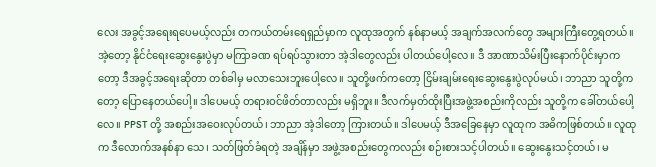လေး အခွင့်အရေးရပေမယ့်လည်း တကယ်တမ်းရေရှည်မှာက လူထုအတွက် နစ်နာမယ့် အချက်အလက်တွေ အများကြီးတွေ့ရတယ်။ အဲ့တော့ နိုင်ငံရေးဆွေးနွေးပွဲမှာ မကြာခဏ ရပ်ရပ်သွားတာ အဲ့ဒါတွေလည်း ပါတယ်ပေါ့လေ။ ဒီ အာဏာသိမ်းပြီးနောက်ပိုင်းမှာကတော့ ဒီအခွင့်အရေးဆိုတာ တစ်ခါမှ မလာသေးဘူးပေါ့လေ။ သူတို့ဖက်ကတော့ ငြိမ်းချမ်းရေးဆွေးနွေးပွဲလုပ်မယ်၊ ဘာညာ သူတို့ကတော့ ပြောနေတယ်ပေါ့။ ဒါပေမယ့် တရားဝင်ဖိတ်တာလည်း မရှိဘူး။ ဒီလက်မှတ်ထိုးပြီးအဖွဲ့အစည်းကိုလည်း သူတို့က ခေါ်တယ်ပေါ့လေ။ PPST တို့ အစည်းအဝေးလုပ်တယ်၊ ဘာညာ အဲ့ဒါတော့ ကြားတယ်။ ဒါပေမယ့် ဒီအခြေနေမှာ လူထုက အဓိကဖြစ်တယ်။ လူထုက ဒီလောက်အနစ်နာ သေ၊ သတ်ဖြတ်ခံရတဲ့ အချိန်မှာ အဖွဲ့အစည်းတွေကလည်း စဉ်းစားသင့်ပါတယ်။ ဆွေးနွေးသင့်တယ်၊ မ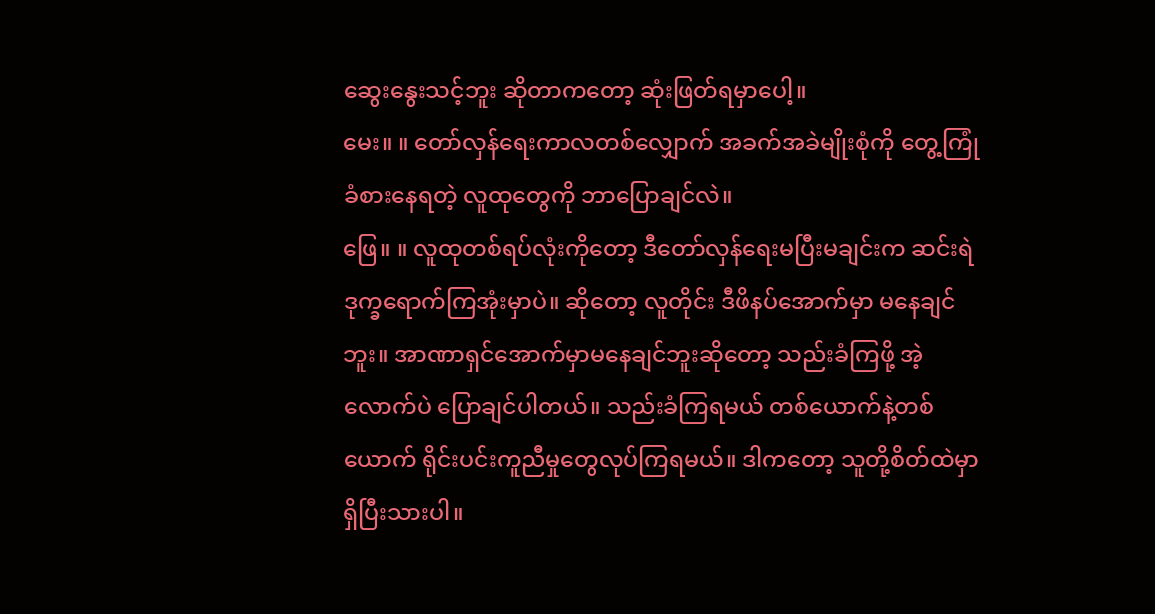ဆွေးနွေးသင့်ဘူး ဆိုတာကတော့ ဆုံးဖြတ်ရမှာပေါ့။
မေး။ ။ တော်လှန်ရေးကာလတစ်လျှောက် အခက်အခဲမျိုးစုံကို တွေ့ကြုံခံစားနေရတဲ့ လူထုတွေကို ဘာပြောချင်လဲ။
ဖြေ။ ။ လူထုတစ်ရပ်လုံးကိုတော့ ဒီတော်လှန်ရေးမပြီးမချင်းက ဆင်းရဲဒုက္ခရောက်ကြအုံးမှာပဲ။ ဆိုတော့ လူတိုင်း ဒီဖိနပ်အောက်မှာ မနေချင်ဘူး။ အာဏာရှင်အောက်မှာမနေချင်ဘူးဆိုတော့ သည်းခံကြဖို့ အဲ့လောက်ပဲ ပြောချင်ပါတယ်။ သည်းခံကြရမယ် တစ်ယောက်နဲ့တစ်ယောက် ရိုင်းပင်းကူညီမှုတွေလုပ်ကြရမယ်။ ဒါကတော့ သူတို့စိတ်ထဲမှာ ရှိပြီးသားပါ။